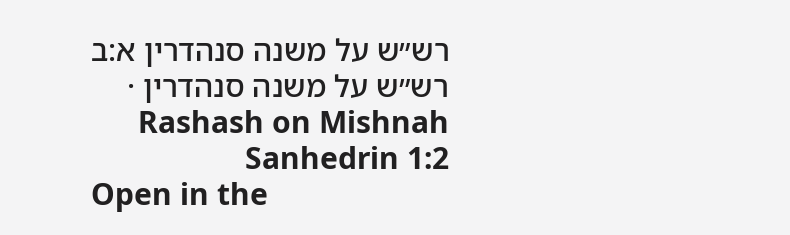רש״ש על משנה סנהדרין א:ב
רש״ש על משנה סנהדרין · Rashash on Mishnah Sanhedrin 1:2
Open in the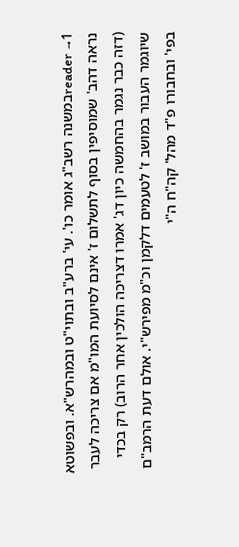reader →1במשנה רשב"ג אומר כו'. עי' ברע"ב ובתוי"ט ובמהרש"א. ובפשוטא נראה דהב' שמוסיפין בסוף לתשלום ז' אינם לסיועת המו"מ אם צריכה לעבר (דזה כבר נגמר בהחמשה כיון דג' אמרו דצריכה הולכין אחר הרוב) רק בכדי שיוגמר העבור במושב ז' לטעמים דלקמן וכ"מ מפירש"י. אולם דעת הרמב"ם בפי' ובחבורו פ"ד מהל' קה"ח ה"י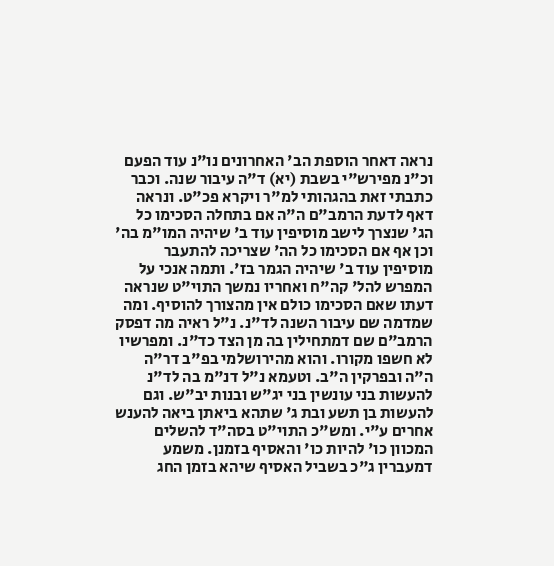נראה דאחר הוספת הב' האחרונים נו"נ עוד הפעם וכ"נ מפירש"י בשבת (יא) ד"ה עיבור שנה. וכבר כתבתי זאת בהגהותי למ"ר ויקרא פכ"ט. ונראה דאף לדעת הרמב"ם ה"ה אם בתחלה הסכימו כל הג' שנצרך לישב מוסיפין עוד ב' שיהיה המו"מ בה' וכן אף אם הסכימו כל הה' שצריכה להתעבר מוסיפין עוד ב' שיהיה הגמר בז'. ותמה אנכי על המפרש להל' קה"ח ואחריו נמשך התוי"ט שנראה דעתו שאם הסכימו כולם אין מהצורך להוסיף. ומה שמדמה שם עיבור השנה לד"נ. נ"ל ראיה מה דפסק הרמב"ם שם דמתחילין בה מן הצד כד"נ. ומפרשיו לא חשפו מקורו. והוא מהירושלמי בפ"ב דר"ה ה"ה ובפרקין ה"ב. וטעמא נ"ל דנ"מ בה לד"נ להעשות בני עונשין בני יג"ש ובנות יב"ש. וגם להעשות בן תשע ובת ג' שתהא ביאתן ביאה להענש אחרים ע"י. ומש"כ התוי"ט בסה"ד להשלים המכוון כו' להיות כו' והאסיף בזמנן. משמע דמעברין ג"כ בשביל האסיף שיהא בזמן החג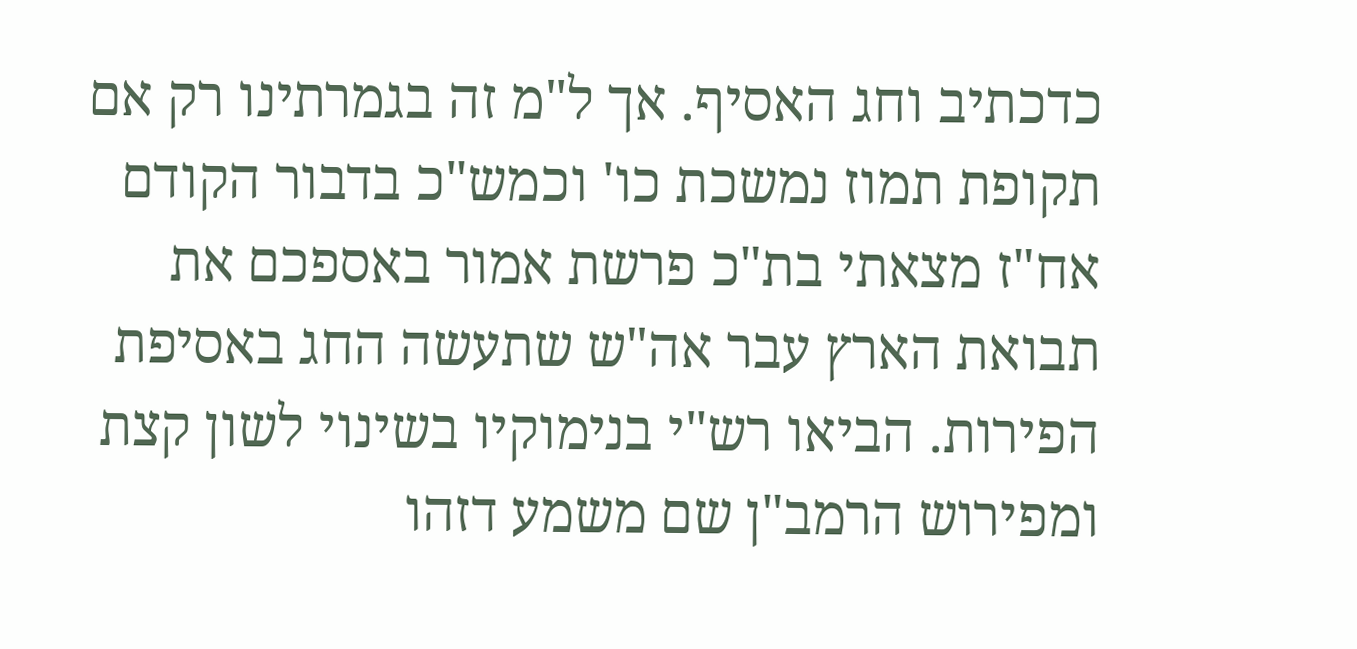כדכתיב וחג האסיף. אך ל"מ זה בגמרתינו רק אם תקופת תמוז נמשכת כו' וכמש"כ בדבור הקודם אח"ז מצאתי בת"כ פרשת אמור באספכם את תבואת הארץ עבר אה"ש שתעשה החג באסיפת הפירות. הביאו רש"י בנימוקיו בשינוי לשון קצת ומפירוש הרמב"ן שם משמע דזהו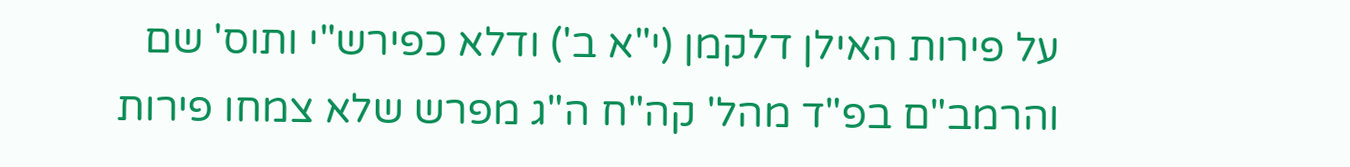על פירות האילן דלקמן (י"א ב') ודלא כפירש"י ותוס' שם והרמב"ם בפ"ד מהל' קה"ח ה"ג מפרש שלא צמחו פירות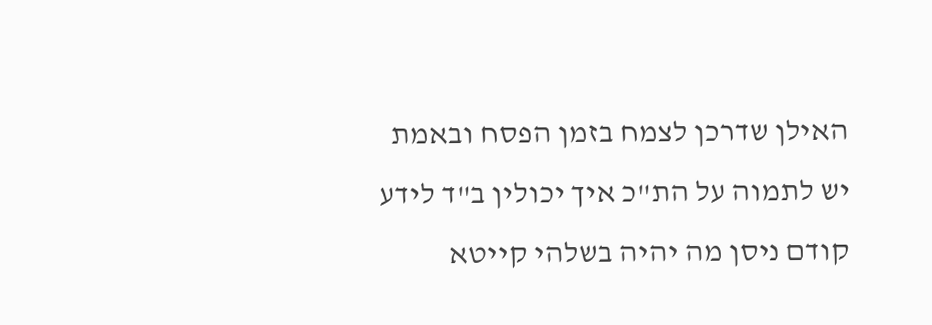האילן שדרכן לצמח בזמן הפסח ובאמת יש לתמוה על הת"כ איך יכולין ב"ד לידע קודם ניסן מה יהיה בשלהי קייטא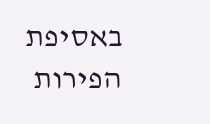באסיפת הפירות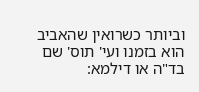וביותר כשרואין שהאביב הוא בזמנו ועי' תוס' שם בד"ה או דילמא: